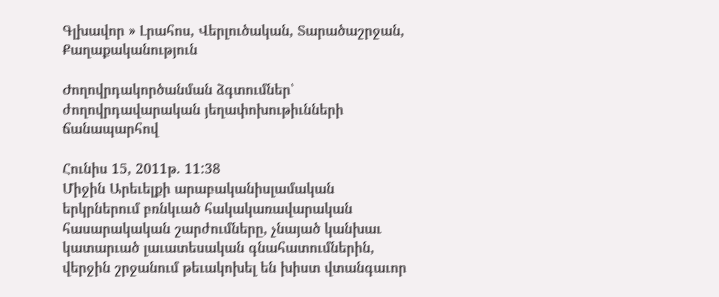Գլխավոր » Լրահոս, Վերլուծական, Տարածաշրջան, Քաղաքականություն

Ժողովրդակործանման ձգտումներ՝ ժողովրդավարական յեղափոխութիւնների ճանապարհով

Հունիս 15, 2011թ. 11:38
Միջին Արեւելքի արաբականիսլամական երկրներում բռնկւած հակակառավարական հասարակական շարժումները, չնայած կանխաւ կատարւած լաւատեսական գնահատումներին, վերջին շրջանում թեւակոխել են խիստ վտանգաւոր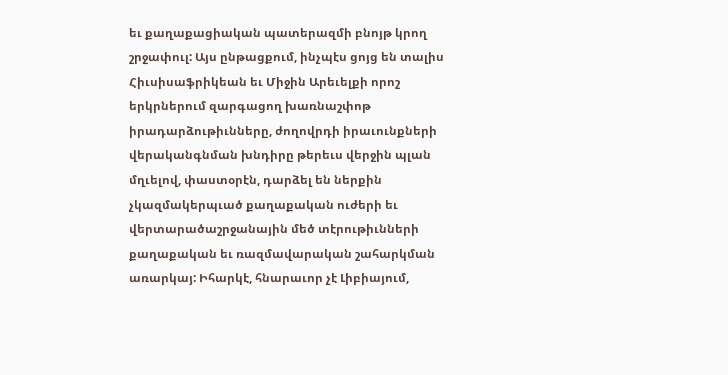եւ քաղաքացիական պատերազմի բնոյթ կրող շրջափուլ: Այս ընթացքում, ինչպէս ցոյց են տալիս Հիւսիսաֆրիկեան եւ Միջին Արեւելքի որոշ երկրներում զարգացող խառնաշփոթ իրադարձութիւնները, ժողովրդի իրաւունքների վերականգնման խնդիրը թերեւս վերջին պլան մղւելով, փաստօրէն, դարձել են ներքին չկազմակերպւած քաղաքական ուժերի եւ վերտարածաշրջանային մեծ տէրութիւնների քաղաքական եւ ռազմավարական շահարկման առարկայ: Իհարկէ, հնարաւոր չէ Լիբիայում,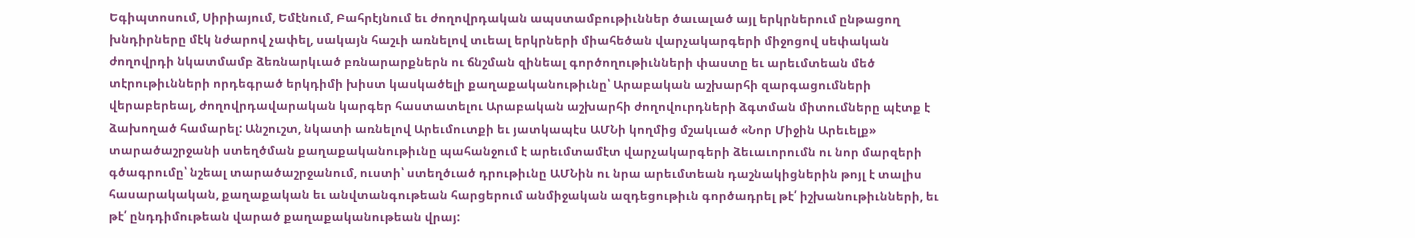Եգիպտոսում, Սիրիայում, Եմէնում, Բահրէյնում եւ ժողովրդական ապստամբութիւններ ծաւալած այլ երկրներում ընթացող խնդիրները մէկ նժարով չափել, սակայն հաշւի առնելով տւեալ երկրների միահեծան վարչակարգերի միջոցով սեփական ժողովրդի նկատմամբ ձեռնարկւած բռնարարքներն ու ճնշման զինեալ գործողութիւնների փաստը եւ արեւմտեան մեծ տէրութիւնների որդեգրած երկդիմի խիստ կասկածելի քաղաքականութիւնը՝ Արաբական աշխարհի զարգացումների վերաբերեալ, ժողովրդավարական կարգեր հաստատելու Արաբական աշխարհի ժողովուրդների ձգտման միտումները պէտք է ձախողած համարել: Անշուշտ, նկատի առնելով Արեւմուտքի եւ յատկապէս ԱՄՆի կողմից մշակւած «Նոր Միջին Արեւելք» տարածաշրջանի ստեղծման քաղաքականութիւնը պահանջում է արեւմտամէտ վարչակարգերի ձեւաւորումն ու նոր մարզերի գծագրումը՝ նշեալ տարածաշրջանում, ուստի՝ ստեղծւած դրութիւնը ԱՄՆին ու նրա արեւմտեան դաշնակիցներին թոյլ է տալիս հասարակական, քաղաքական եւ անվտանգութեան հարցերում անմիջական ազդեցութիւն գործադրել թէ՛ իշխանութիւնների, եւ թէ՛ ընդդիմութեան վարած քաղաքականութեան վրայ: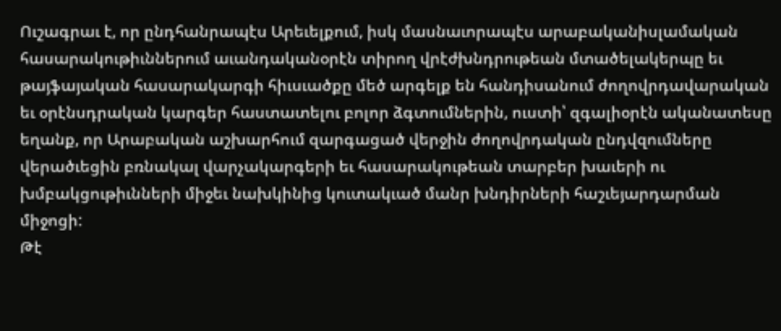Ուշագրաւ է, որ ընդհանրապէս Արեւելքում, իսկ մասնաւորապէս արաբականիսլամական հասարակութիւններում աւանդականօրէն տիրող վրէժխնդրութեան մտածելակերպը եւ թայֆայական հասարակարգի հիւսւածքը մեծ արգելք են հանդիսանում ժողովրդավարական եւ օրէնսդրական կարգեր հաստատելու բոլոր ձգտումներին, ուստի՝ զգալիօրէն ականատեսը եղանք, որ Արաբական աշխարհում զարգացած վերջին ժողովրդական ընդվզումները վերածւեցին բռնակալ վարչակարգերի եւ հասարակութեան տարբեր խաւերի ու խմբակցութիւնների միջեւ նախկինից կուտակւած մանր խնդիրների հաշւեյարդարման միջոցի:
Թէ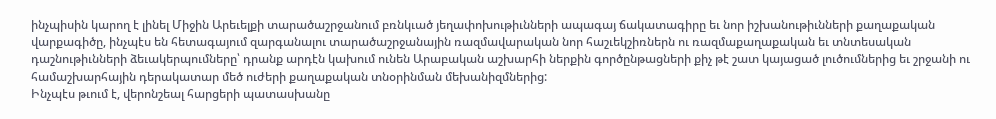ինչպիսին կարող է լինել Միջին Արեւելքի տարածաշրջանում բռնկւած յեղափոխութիւնների ապագայ ճակատագիրը եւ նոր իշխանութիւնների քաղաքական վարքագիծը, ինչպէս են հետագայում զարգանալու տարածաշրջանային ռազմավարական նոր հաշւեկշիռներն ու ռազմաքաղաքական եւ տնտեսական դաշնութիւնների ձեւակերպումները՝ դրանք արդէն կախում ունեն Արաբական աշխարհի ներքին գործընթացների քիչ թէ շատ կայացած լուծումներից եւ շրջանի ու համաշխարհային դերակատար մեծ ուժերի քաղաքական տնօրինման մեխանիզմներից:
Ինչպէս թւում է, վերոնշեալ հարցերի պատասխանը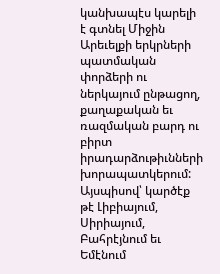կանխապէս կարելի է գտնել Միջին Արեւելքի երկրների պատմական փորձերի ու ներկայում ընթացող, քաղաքական եւ ռազմական բարդ ու բիրտ իրադարձութիւնների խորապատկերում:
Այսպիսով՝ կարծէք թէ Լիբիայում, Սիրիայում, Բահրէյնում եւ Եմէնում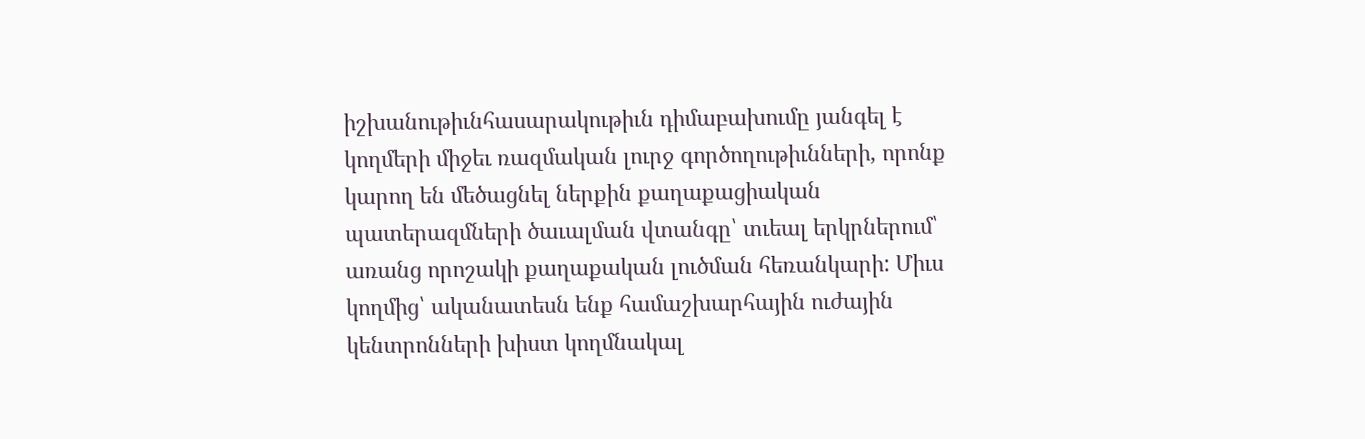իշխանութիւնհասարակութիւն դիմաբախումը յանգել է կողմերի միջեւ ռազմական լուրջ գործողութիւնների, որոնք կարող են մեծացնել ներքին քաղաքացիական պատերազմների ծաւալման վտանգը՝ տւեալ երկրներում՝ առանց որոշակի քաղաքական լուծման հեռանկարի: Միւս կողմից՝ ականատեսն ենք համաշխարհային ուժային կենտրոնների խիստ կողմնակալ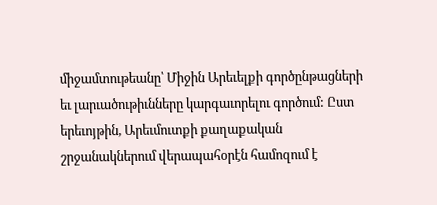միջամտութեանը՝ Միջին Արեւելքի գործընթացների եւ լարւածութիւնները կարգաւորելու գործում: Ըստ երեւոյթին, Արեւմուտքի քաղաքական շրջանակներում վերապահօրէն համոզում է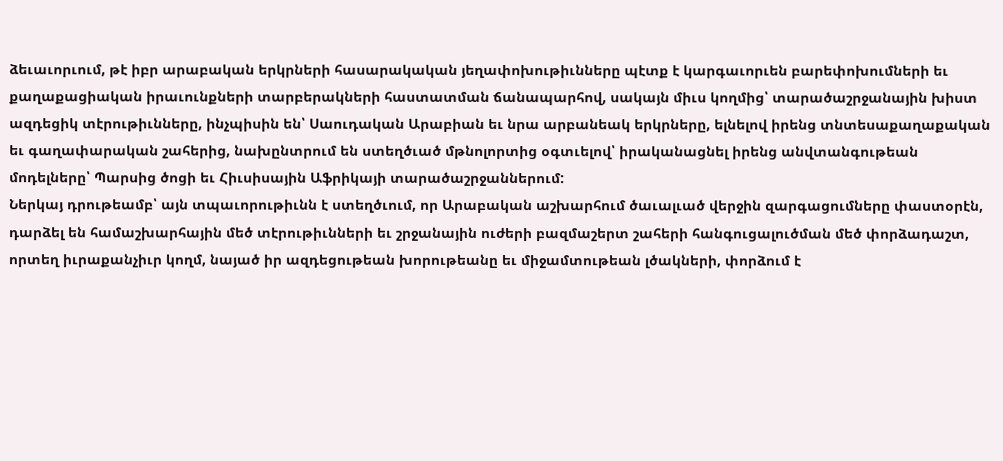ձեւաւորւում, թէ իբր արաբական երկրների հասարակական յեղափոխութիւնները պէտք է կարգաւորւեն բարեփոխումների եւ քաղաքացիական իրաւունքների տարբերակների հաստատման ճանապարհով, սակայն միւս կողմից՝ տարածաշրջանային խիստ ազդեցիկ տէրութիւնները, ինչպիսին են՝ Սաուդական Արաբիան եւ նրա արբանեակ երկրները, ելնելով իրենց տնտեսաքաղաքական եւ գաղափարական շահերից, նախընտրում են ստեղծւած մթնոլորտից օգտւելով՝ իրականացնել իրենց անվտանգութեան մոդելները՝ Պարսից ծոցի եւ Հիւսիսային Աֆրիկայի տարածաշրջաններում:
Ներկայ դրութեամբ՝ այն տպաւորութիւնն է ստեղծւում, որ Արաբական աշխարհում ծաւալւած վերջին զարգացումները փաստօրէն, դարձել են համաշխարհային մեծ տէրութիւնների եւ շրջանային ուժերի բազմաշերտ շահերի հանգուցալուծման մեծ փորձադաշտ, որտեղ իւրաքանչիւր կողմ, նայած իր ազդեցութեան խորութեանը եւ միջամտութեան լծակների, փորձում է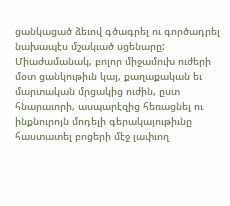ցանկացած ձեւով գծագրել ու գործադրել նախապէս մշակւած սցենարը: Միաժամանակ, բոլոր միջամուխ ուժերի մօտ ցանկութիւն կայ, քաղաքական եւ մարտական մրցակից ուժին, ըստ հնարաւորի, ասպարէզից հեռացնել ու ինքնուրոյն մոդելի գերակայութիւնը հաստատել բոցերի մէջ լափւող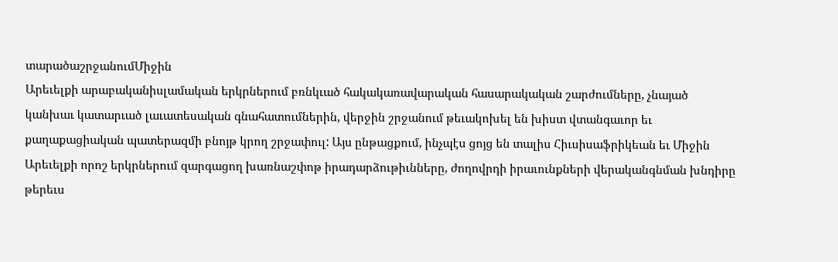տարածաշրջանումՄիջին
Արեւելքի արաբականիսլամական երկրներում բռնկւած հակակառավարական հասարակական շարժումները, չնայած կանխաւ կատարւած լաւատեսական գնահատումներին, վերջին շրջանում թեւակոխել են խիստ վտանգաւոր եւ քաղաքացիական պատերազմի բնոյթ կրող շրջափուլ: Այս ընթացքում, ինչպէս ցոյց են տալիս Հիւսիսաֆրիկեան եւ Միջին Արեւելքի որոշ երկրներում զարգացող խառնաշփոթ իրադարձութիւնները, ժողովրդի իրաւունքների վերականգնման խնդիրը թերեւս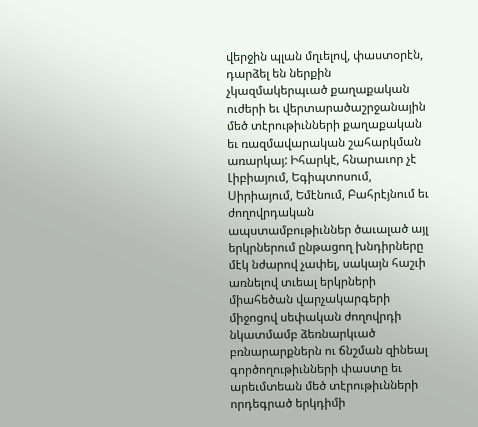վերջին պլան մղւելով, փաստօրէն, դարձել են ներքին չկազմակերպւած քաղաքական ուժերի եւ վերտարածաշրջանային մեծ տէրութիւնների քաղաքական եւ ռազմավարական շահարկման առարկայ: Իհարկէ, հնարաւոր չէ Լիբիայում, Եգիպտոսում, Սիրիայում, Եմէնում, Բահրէյնում եւ ժողովրդական ապստամբութիւններ ծաւալած այլ երկրներում ընթացող խնդիրները մէկ նժարով չափել, սակայն հաշւի առնելով տւեալ երկրների միահեծան վարչակարգերի միջոցով սեփական ժողովրդի նկատմամբ ձեռնարկւած բռնարարքներն ու ճնշման զինեալ գործողութիւնների փաստը եւ արեւմտեան մեծ տէրութիւնների որդեգրած երկդիմի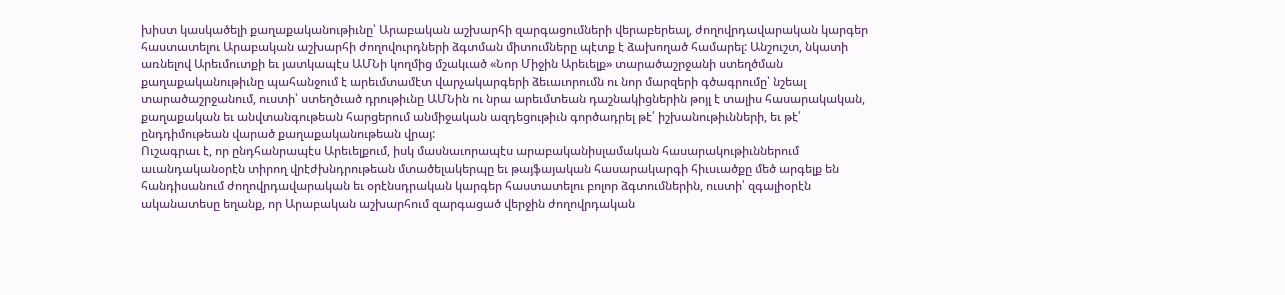խիստ կասկածելի քաղաքականութիւնը՝ Արաբական աշխարհի զարգացումների վերաբերեալ, ժողովրդավարական կարգեր հաստատելու Արաբական աշխարհի ժողովուրդների ձգտման միտումները պէտք է ձախողած համարել: Անշուշտ, նկատի առնելով Արեւմուտքի եւ յատկապէս ԱՄՆի կողմից մշակւած «Նոր Միջին Արեւելք» տարածաշրջանի ստեղծման քաղաքականութիւնը պահանջում է արեւմտամէտ վարչակարգերի ձեւաւորումն ու նոր մարզերի գծագրումը՝ նշեալ տարածաշրջանում, ուստի՝ ստեղծւած դրութիւնը ԱՄՆին ու նրա արեւմտեան դաշնակիցներին թոյլ է տալիս հասարակական, քաղաքական եւ անվտանգութեան հարցերում անմիջական ազդեցութիւն գործադրել թէ՛ իշխանութիւնների, եւ թէ՛ ընդդիմութեան վարած քաղաքականութեան վրայ:
Ուշագրաւ է, որ ընդհանրապէս Արեւելքում, իսկ մասնաւորապէս արաբականիսլամական հասարակութիւններում աւանդականօրէն տիրող վրէժխնդրութեան մտածելակերպը եւ թայֆայական հասարակարգի հիւսւածքը մեծ արգելք են հանդիսանում ժողովրդավարական եւ օրէնսդրական կարգեր հաստատելու բոլոր ձգտումներին, ուստի՝ զգալիօրէն ականատեսը եղանք, որ Արաբական աշխարհում զարգացած վերջին ժողովրդական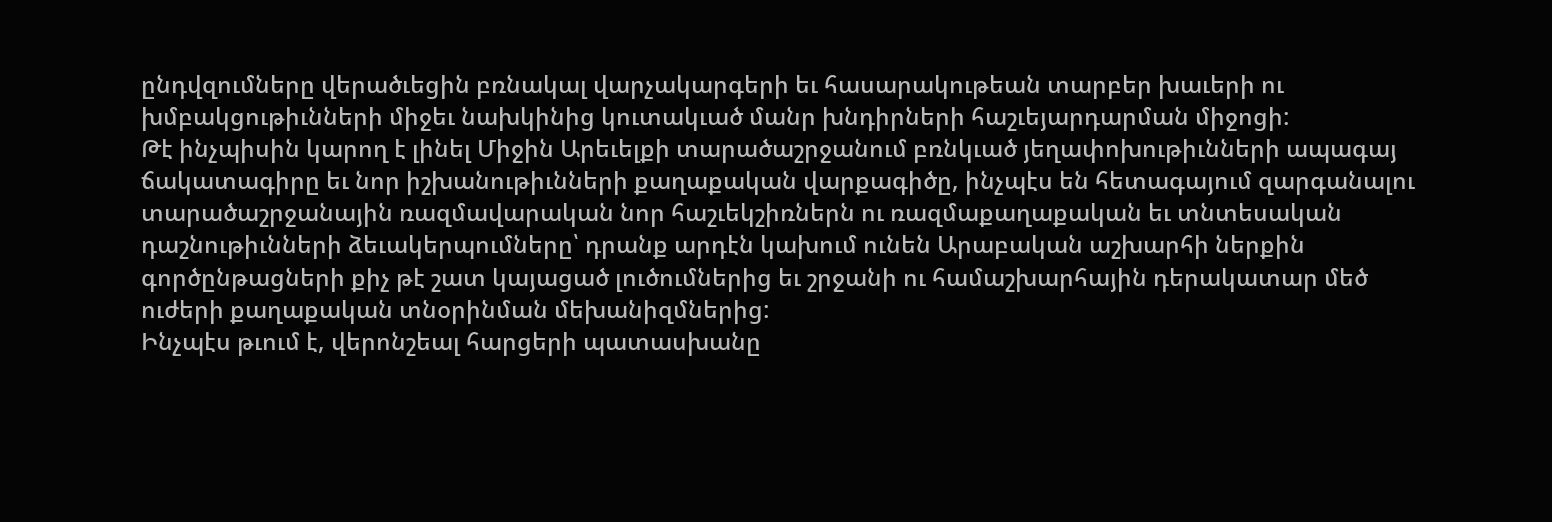ընդվզումները վերածւեցին բռնակալ վարչակարգերի եւ հասարակութեան տարբեր խաւերի ու խմբակցութիւնների միջեւ նախկինից կուտակւած մանր խնդիրների հաշւեյարդարման միջոցի:
Թէ ինչպիսին կարող է լինել Միջին Արեւելքի տարածաշրջանում բռնկւած յեղափոխութիւնների ապագայ ճակատագիրը եւ նոր իշխանութիւնների քաղաքական վարքագիծը, ինչպէս են հետագայում զարգանալու տարածաշրջանային ռազմավարական նոր հաշւեկշիռներն ու ռազմաքաղաքական եւ տնտեսական դաշնութիւնների ձեւակերպումները՝ դրանք արդէն կախում ունեն Արաբական աշխարհի ներքին գործընթացների քիչ թէ շատ կայացած լուծումներից եւ շրջանի ու համաշխարհային դերակատար մեծ ուժերի քաղաքական տնօրինման մեխանիզմներից:
Ինչպէս թւում է, վերոնշեալ հարցերի պատասխանը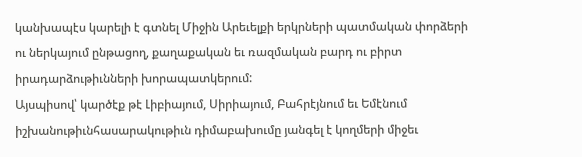կանխապէս կարելի է գտնել Միջին Արեւելքի երկրների պատմական փորձերի ու ներկայում ընթացող, քաղաքական եւ ռազմական բարդ ու բիրտ իրադարձութիւնների խորապատկերում:
Այսպիսով՝ կարծէք թէ Լիբիայում, Սիրիայում, Բահրէյնում եւ Եմէնում իշխանութիւնհասարակութիւն դիմաբախումը յանգել է կողմերի միջեւ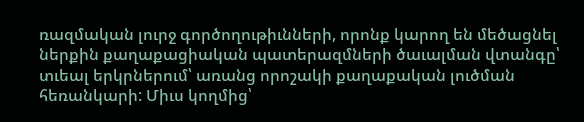ռազմական լուրջ գործողութիւնների, որոնք կարող են մեծացնել ներքին քաղաքացիական պատերազմների ծաւալման վտանգը՝ տւեալ երկրներում՝ առանց որոշակի քաղաքական լուծման հեռանկարի: Միւս կողմից՝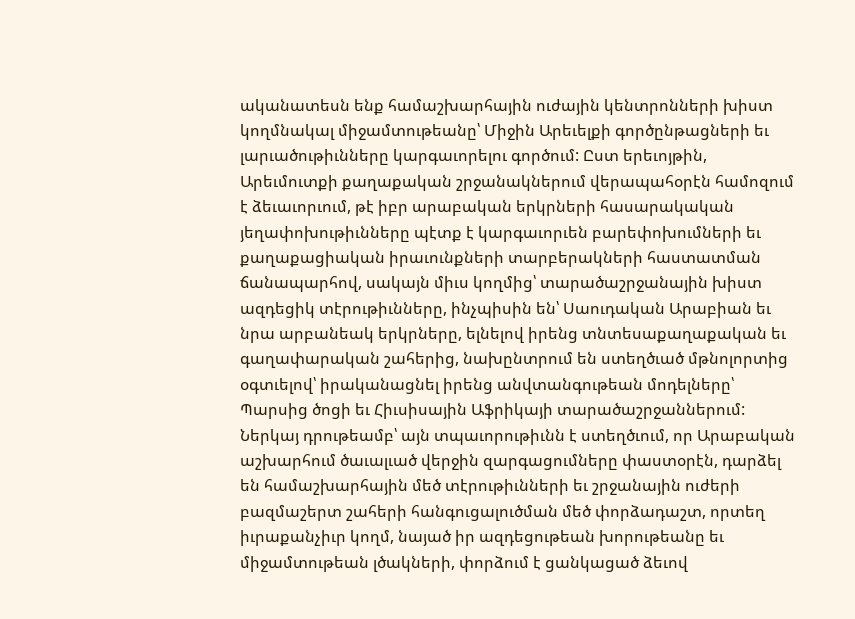ականատեսն ենք համաշխարհային ուժային կենտրոնների խիստ կողմնակալ միջամտութեանը՝ Միջին Արեւելքի գործընթացների եւ լարւածութիւնները կարգաւորելու գործում: Ըստ երեւոյթին, Արեւմուտքի քաղաքական շրջանակներում վերապահօրէն համոզում է ձեւաւորւում, թէ իբր արաբական երկրների հասարակական յեղափոխութիւնները պէտք է կարգաւորւեն բարեփոխումների եւ քաղաքացիական իրաւունքների տարբերակների հաստատման ճանապարհով, սակայն միւս կողմից՝ տարածաշրջանային խիստ ազդեցիկ տէրութիւնները, ինչպիսին են՝ Սաուդական Արաբիան եւ նրա արբանեակ երկրները, ելնելով իրենց տնտեսաքաղաքական եւ գաղափարական շահերից, նախընտրում են ստեղծւած մթնոլորտից օգտւելով՝ իրականացնել իրենց անվտանգութեան մոդելները՝ Պարսից ծոցի եւ Հիւսիսային Աֆրիկայի տարածաշրջաններում:
Ներկայ դրութեամբ՝ այն տպաւորութիւնն է ստեղծւում, որ Արաբական աշխարհում ծաւալւած վերջին զարգացումները փաստօրէն, դարձել են համաշխարհային մեծ տէրութիւնների եւ շրջանային ուժերի բազմաշերտ շահերի հանգուցալուծման մեծ փորձադաշտ, որտեղ իւրաքանչիւր կողմ, նայած իր ազդեցութեան խորութեանը եւ միջամտութեան լծակների, փորձում է ցանկացած ձեւով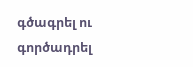գծագրել ու գործադրել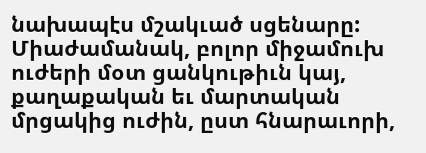նախապէս մշակւած սցենարը: Միաժամանակ, բոլոր միջամուխ ուժերի մօտ ցանկութիւն կայ, քաղաքական եւ մարտական մրցակից ուժին, ըստ հնարաւորի,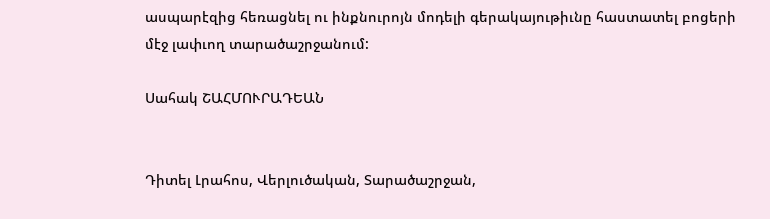ասպարէզից հեռացնել ու ինքնուրոյն մոդելի գերակայութիւնը հաստատել բոցերի մէջ լափւող տարածաշրջանում:

Սահակ ՇԱՀՄՈՒՐԱԴԵԱՆ


Դիտել Լրահոս, Վերլուծական, Տարածաշրջան,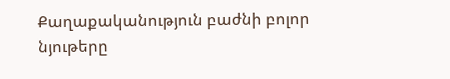Քաղաքականություն բաժնի բոլոր նյութերը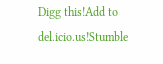Digg this!Add to del.icio.us!Stumble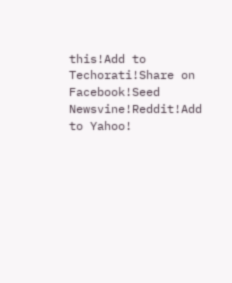this!Add to Techorati!Share on Facebook!Seed Newsvine!Reddit!Add to Yahoo!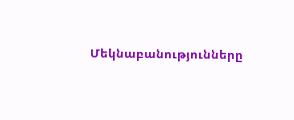Մեկնաբանությունները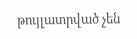թույլատրված չեն